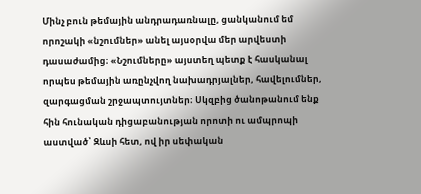Մինչ բուն թեմային անդրադառնալը, ցանկանում եմ որոշակի «նշումներ» անել այսօրվա մեր արվեստի դասաժամից։ «Նշումները» այստեղ պետք է հասկանալ որպես թեմային առընչվող նախադրյալներ, հավելումներ, զարգացման շրջապտույտներ։ Սկզբից ծանոթանում ենք հին հունական դիցաբանության որոտի ու ամպրոպի աստված՝ Զևսի հետ, ով իր սեփական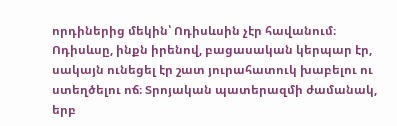որդիներից մեկին՝ Ոդիսևսին չէր հավանում։ Ոդիսևսը, ինքն իրենով, բացասական կերպար էր, սակայն ունեցել էր շատ յուրահատուկ խաբելու ու ստեղծելու ոճ։ Տրոյական պատերազմի ժամանակ, երբ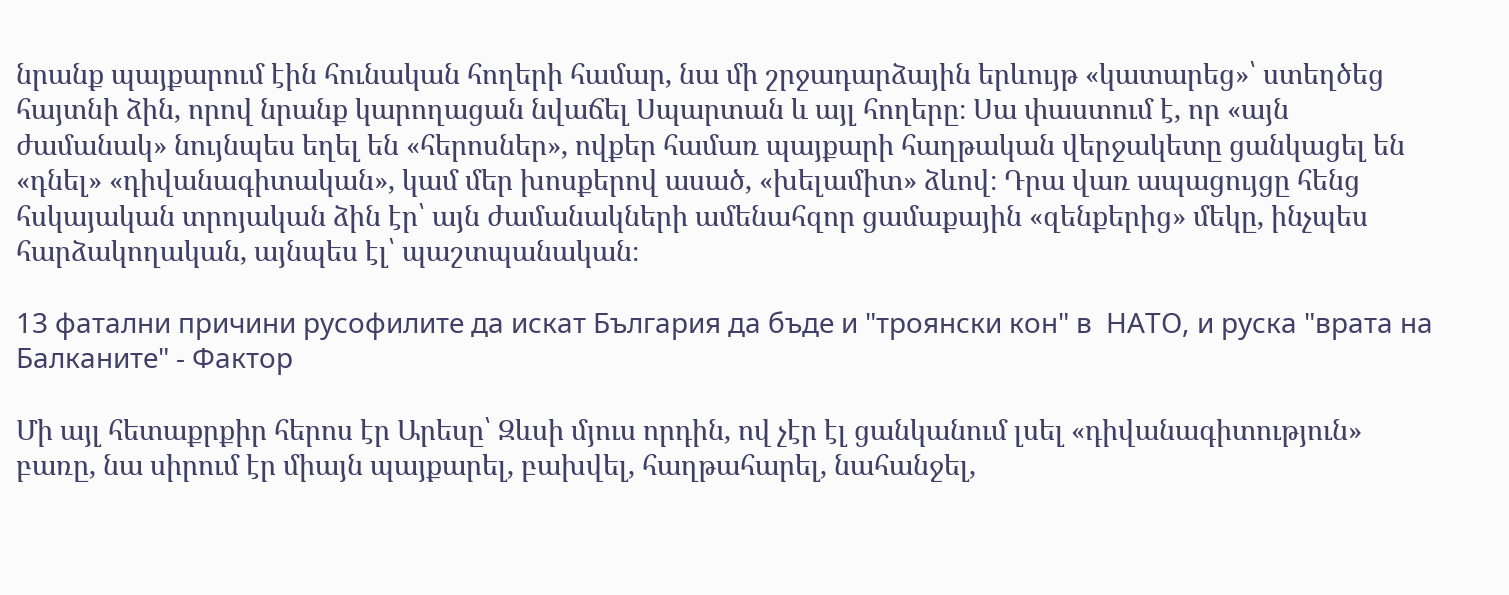նրանք պայքարում էին հունական հողերի համար, նա մի շրջադարձային երևույթ «կատարեց»՝ ստեղծեց հայտնի ձին, որով նրանք կարողացան նվաճել Սպարտան և այլ հողերը։ Սա փաստում է, որ «այն ժամանակ» նույնպես եղել են «հերոսներ», ովքեր համառ պայքարի հաղթական վերջակետը ցանկացել են «դնել» «դիվանագիտական», կամ մեր խոսքերով ասած, «խելամիտ» ձևով։ Դրա վառ ապացույցը հենց հսկայական տրոյական ձին էր՝ այն ժամանակների ամենահզոր ցամաքային «զենքերից» մեկը, ինչպես հարձակողական, այնպես էլ՝ պաշտպանական։

13 фатални причини русофилите да искат България да бъде и "троянски кон" в  НАТО, и руска "врата на Балканите" - Фактор

Մի այլ հետաքրքիր հերոս էր Արեսը՝ Զևսի մյուս որդին, ով չէր էլ ցանկանում լսել «դիվանագիտություն» բառը, նա սիրում էր միայն պայքարել, բախվել, հաղթահարել, նահանջել,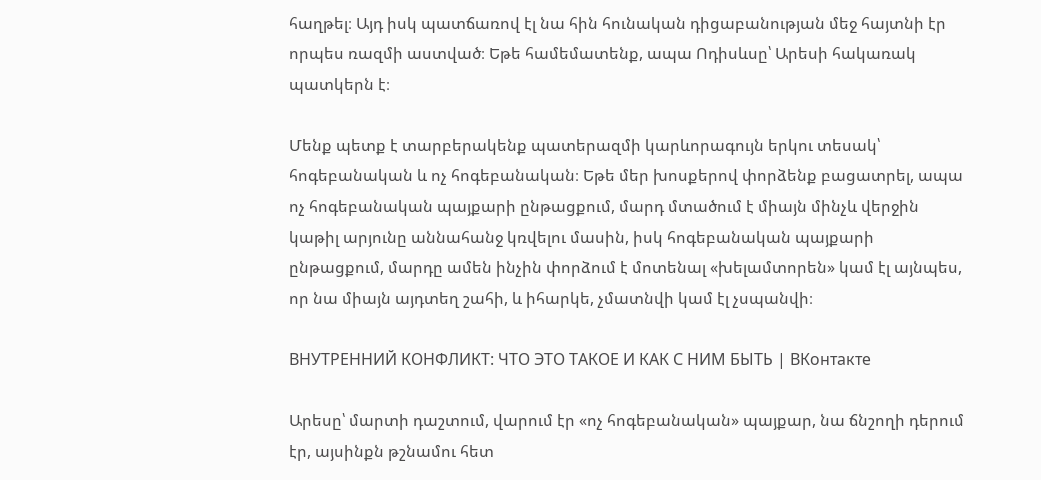հաղթել։ Այդ իսկ պատճառով էլ նա հին հունական դիցաբանության մեջ հայտնի էր որպես ռազմի աստված։ Եթե համեմատենք, ապա Ոդիսևսը՝ Արեսի հակառակ պատկերն է։

Մենք պետք է տարբերակենք պատերազմի կարևորագույն երկու տեսակ՝ հոգեբանական և ոչ հոգեբանական։ Եթե մեր խոսքերով փորձենք բացատրել, ապա ոչ հոգեբանական պայքարի ընթացքում, մարդ մտածում է միայն մինչև վերջին կաթիլ արյունը աննահանջ կռվելու մասին, իսկ հոգեբանական պայքարի ընթացքում, մարդը ամեն ինչին փորձում է մոտենալ «խելամտորեն» կամ էլ այնպես, որ նա միայն այդտեղ շահի, և իհարկե, չմատնվի կամ էլ չսպանվի։

ВНУТРЕННИЙ КОНФЛИКТ: ЧТО ЭТО ТАКОЕ И КАК С НИМ БЫТЬ | ВКонтакте

Արեսը՝ մարտի դաշտում, վարում էր «ոչ հոգեբանական» պայքար, նա ճնշողի դերում էր, այսինքն թշնամու հետ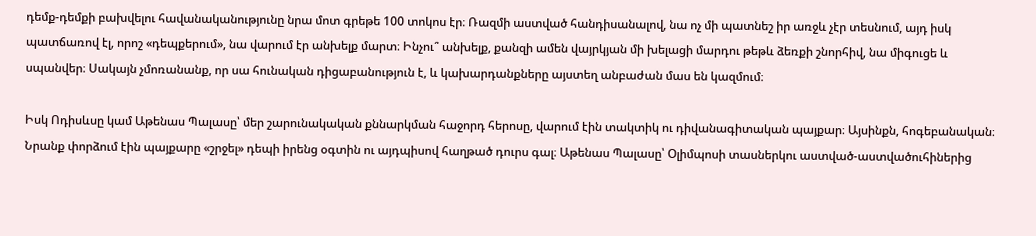դեմք-դեմքի բախվելու հավանականությունը նրա մոտ գրեթե 100 տոկոս էր։ Ռազմի աստված հանդիսանալով, նա ոչ մի պատնեշ իր առջև չէր տեսնում, այդ իսկ պատճառով էլ, որոշ «դեպքերում», նա վարում էր անխելք մարտ։ Ինչու՞ անխելք, քանզի ամեն վայրկյան մի խելացի մարդու թեթև ձեռքի շնորհիվ, նա միգուցե և սպանվեր։ Սակայն չմոռանանք, որ սա հունական դիցաբանություն է, և կախարդանքները այստեղ անբաժան մաս են կազմում։

Իսկ Ոդիսևսը կամ Աթենաս Պալասը՝ մեր շարունակական քննարկման հաջորդ հերոսը, վարում էին տակտիկ ու դիվանագիտական պայքար։ Այսինքն, հոգեբանական։ Նրանք փորձում էին պայքարը «շրջել» դեպի իրենց օգտին ու այդպիսով հաղթած դուրս գալ։ Աթենաս Պալասը՝ Օլիմպոսի տասներկու աստված-աստվածուհիներից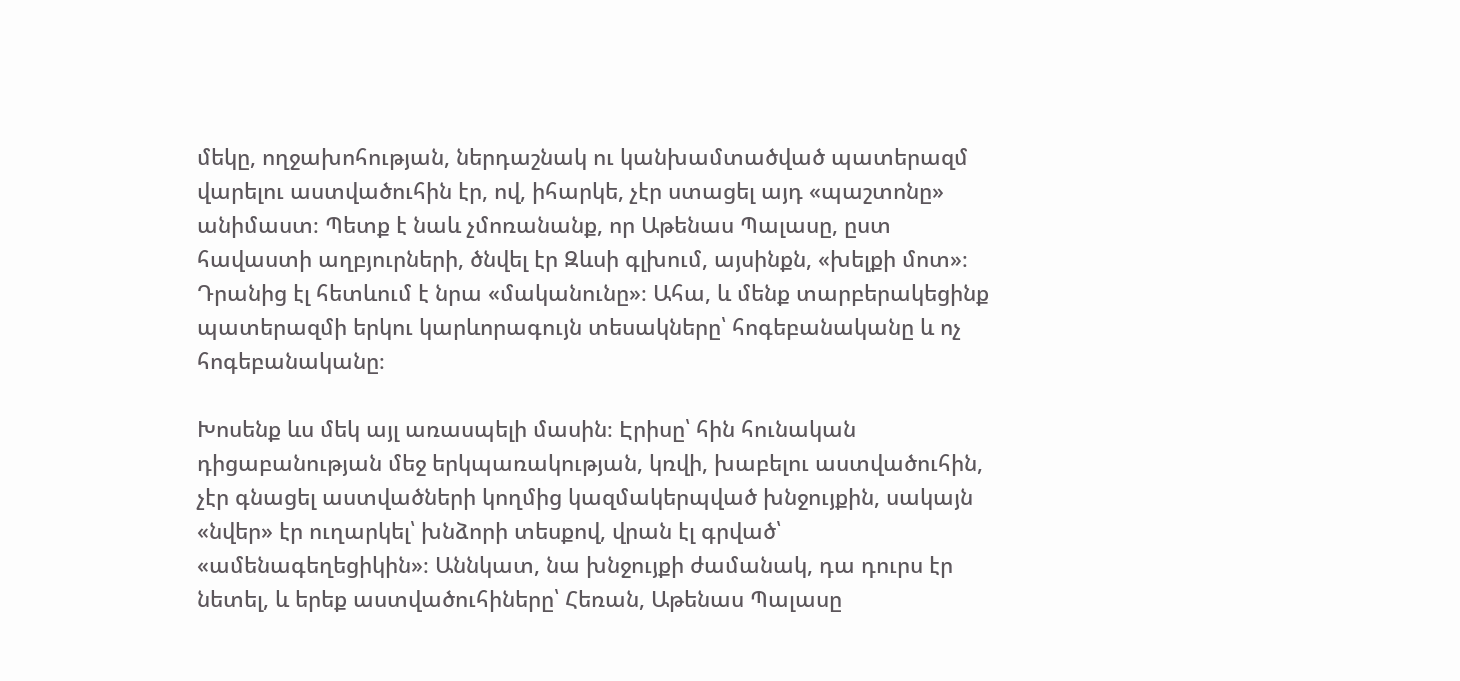մեկը, ողջախոհության, ներդաշնակ ու կանխամտածված պատերազմ վարելու աստվածուհին էր, ով, իհարկե, չէր ստացել այդ «պաշտոնը» անիմաստ։ Պետք է նաև չմոռանանք, որ Աթենաս Պալասը, ըստ հավաստի աղբյուրների, ծնվել էր Զևսի գլխում, այսինքն, «խելքի մոտ»։ Դրանից էլ հետևում է նրա «մականունը»։ Ահա, և մենք տարբերակեցինք պատերազմի երկու կարևորագույն տեսակները՝ հոգեբանականը և ոչ հոգեբանականը։

Խոսենք ևս մեկ այլ առասպելի մասին։ Էրիսը՝ հին հունական դիցաբանության մեջ երկպառակության, կռվի, խաբելու աստվածուհին, չէր գնացել աստվածների կողմից կազմակերպված խնջույքին, սակայն «նվեր» էր ուղարկել՝ խնձորի տեսքով, վրան էլ գրված՝ «ամենագեղեցիկին»։ Աննկատ, նա խնջույքի ժամանակ, դա դուրս էր նետել, և երեք աստվածուհիները՝ Հեռան, Աթենաս Պալասը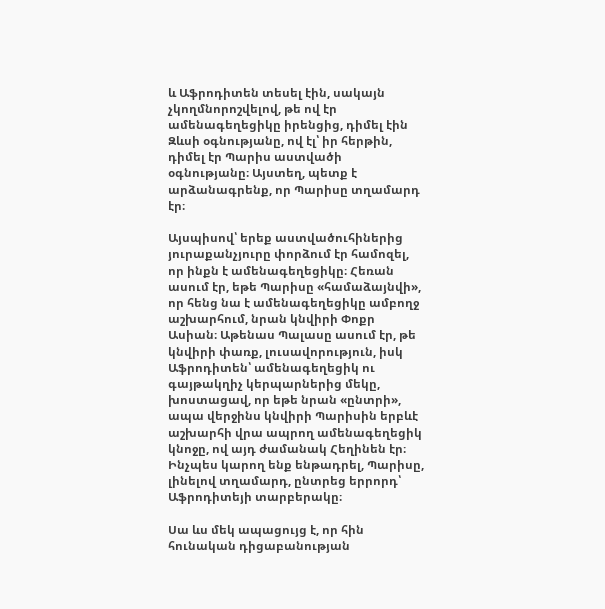և Աֆրոդիտեն տեսել էին, սակայն չկողմնորոշվելով, թե ով էր ամենագեղեցիկը իրենցից, դիմել էին Զևսի օգնությանը, ով էլ՝ իր հերթին, դիմել էր Պարիս աստվածի օգնությանը։ Այստեղ, պետք է արձանագրենք, որ Պարիսը տղամարդ էր։

Այսպիսով՝ երեք աստվածուհիներից յուրաքանչյուրը փորձում էր համոզել, որ ինքն է ամենագեղեցիկը։ Հեռան ասում էր, եթե Պարիսը «համաձայնվի», որ հենց նա է ամենագեղեցիկը ամբողջ աշխարհում, նրան կնվիրի Փոքր Ասիան։ Աթենաս Պալասը ասում էր, թե կնվիրի փառք, լուսավորություն, իսկ Աֆրոդիտեն՝ ամենագեղեցիկ ու գայթակղիչ կերպարներից մեկը, խոստացավ, որ եթե նրան «ընտրի», ապա վերջինս կնվիրի Պարիսին երբևէ աշխարհի վրա ապրող ամենագեղեցիկ կնոջը, ով այդ ժամանակ Հեղինեն էր։ Ինչպես կարող ենք ենթադրել, Պարիսը, լինելով տղամարդ, ընտրեց երրորդ՝ Աֆրոդիտեյի տարբերակը։

Սա ևս մեկ ապացույց է, որ հին հունական դիցաբանության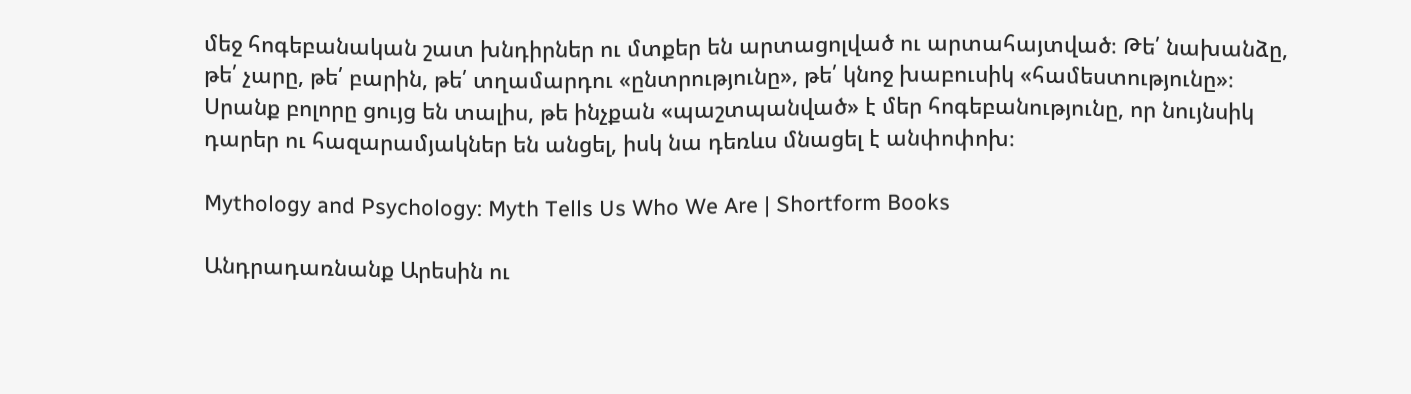մեջ հոգեբանական շատ խնդիրներ ու մտքեր են արտացոլված ու արտահայտված։ Թե՛ նախանձը, թե՛ չարը, թե՛ բարին, թե՛ տղամարդու «ընտրությունը», թե՛ կնոջ խաբուսիկ «համեստությունը»։ Սրանք բոլորը ցույց են տալիս, թե ինչքան «պաշտպանված» է մեր հոգեբանությունը, որ նույնսիկ դարեր ու հազարամյակներ են անցել, իսկ նա դեռևս մնացել է անփոփոխ։

Mythology and Psychology: Myth Tells Us Who We Are | Shortform Books

Անդրադառնանք Արեսին ու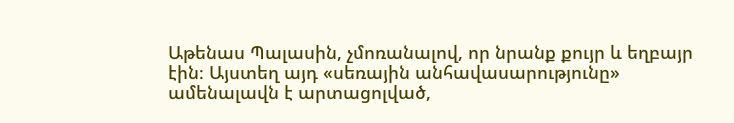Աթենաս Պալասին, չմոռանալով, որ նրանք քույր և եղբայր էին։ Այստեղ այդ «սեռային անհավասարությունը» ամենալավն է արտացոլված,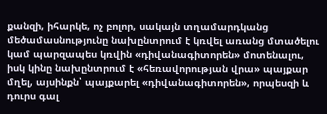քանզի, իհարկե, ոչ բոլոր, սակայն տղամարդկանց մեծամասնությունը նախընտրում է կռվել առանց մտածելու կամ պարզապես կռվին «դիվանագիտորեն» մոտենալու, իսկ կինը նախընտրում է «հեռավորության վրա» պայքար մղել, այսինքն՝ պայքարել «դիվանագիտորեն», որպեսզի և դուրս գալ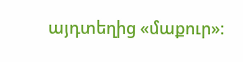այդտեղից «մաքուր»։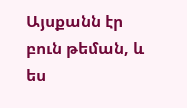Այսքանն էր բուն թեման, և ես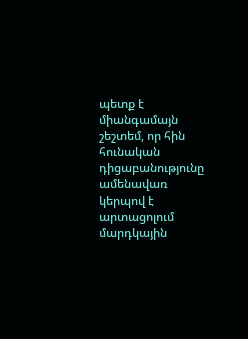պետք է միանգամայն շեշտեմ, որ հին հունական դիցաբանությունը ամենավառ կերպով է արտացոլում մարդկային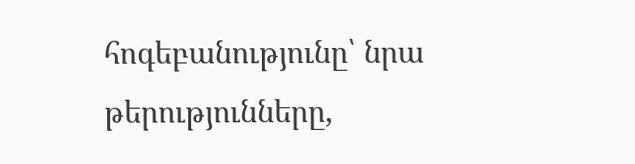հոգեբանությունը՝ նրա թերությունները,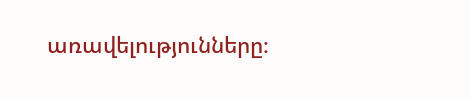առավելությունները։